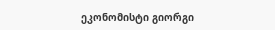ეკონომისტი გიორგი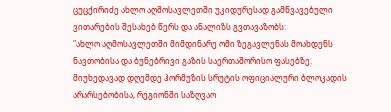ცუცქირიძე ახლო აღმოსავლეთში უკიდურესად გამწვავებული ვითარების შესახებ წერს და ანალიზს გვთავაზობს:
"ახლო აღმოსავლეთში მიმდინარე ომი ზეგავლენას მოახდენს ნავთობისა და ბუნებრივი გაზის საერთაშორისო ფასებზე. მიუხედავად დღემდე ჰორმუზის სრუტის ოფიციალური ბლოკადის არარსებობისა, რეგიონში საზღვაო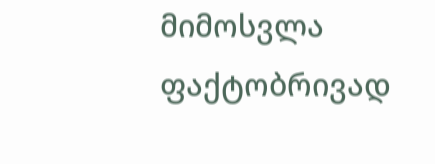მიმოსვლა ფაქტობრივად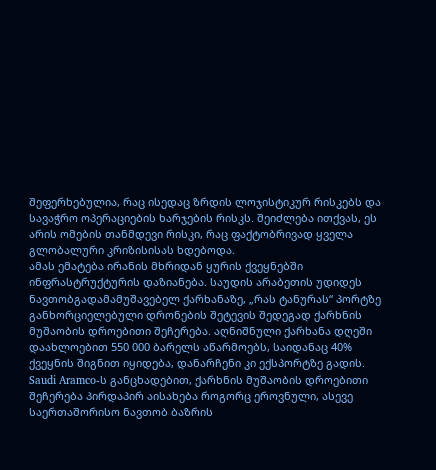შეფერხებულია, რაც ისედაც ზრდის ლოჯისტიკურ რისკებს და სავაჭრო ოპერაციების ხარჯების რისკს. შეიძლება ითქვას, ეს არის ომების თანმდევი რისკი, რაც ფაქტობრივად ყველა გლობალური კრიზისისას ხდებოდა.
ამას ემატება ირანის მხრიდან ყურის ქვეყნებში ინფრასტრუქტურის დაზიანება. საუდის არაბეთის უდიდეს ნავთობგადამამუშავებელ ქარხანაზე, „რას ტანურას“ პორტზე განხორციელებული დრონების შეტევის შედეგად ქარხნის მუშაობის დროებითი შეჩერება. აღნიშნული ქარხანა დღეში დაახლოებით 550 000 ბარელს აწარმოებს, საიდანაც 40% ქვეყნის შიგნით იყიდება, დანარჩენი კი ექსპორტზე გადის. Saudi Aramco-ს განცხადებით, ქარხნის მუშაობის დროებითი შეჩერება პირდაპირ აისახება როგორც ეროვნული, ასევე საერთაშორისო ნავთობ ბაზრის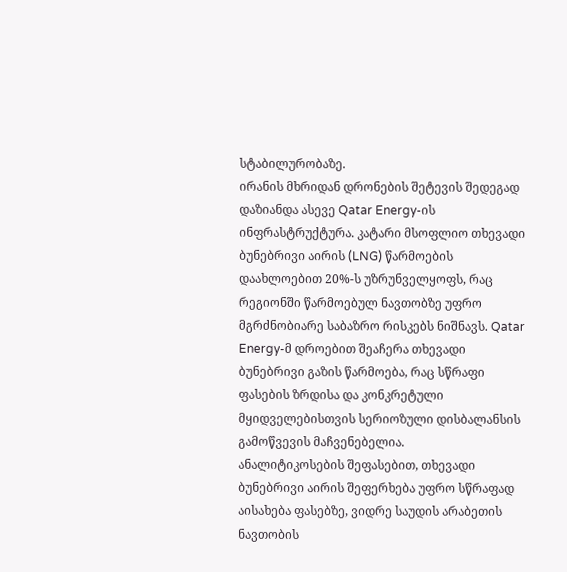სტაბილურობაზე.
ირანის მხრიდან დრონების შეტევის შედეგად დაზიანდა ასევე Qatar Energy-ის ინფრასტრუქტურა. კატარი მსოფლიო თხევადი ბუნებრივი აირის (LNG) წარმოების დაახლოებით 20%-ს უზრუნველყოფს, რაც რეგიონში წარმოებულ ნავთობზე უფრო მგრძნობიარე საბაზრო რისკებს ნიშნავს. Qatar Energy-მ დროებით შეაჩერა თხევადი ბუნებრივი გაზის წარმოება, რაც სწრაფი ფასების ზრდისა და კონკრეტული მყიდველებისთვის სერიოზული დისბალანსის გამოწვევის მაჩვენებელია.
ანალიტიკოსების შეფასებით, თხევადი ბუნებრივი აირის შეფერხება უფრო სწრაფად აისახება ფასებზე, ვიდრე საუდის არაბეთის ნავთობის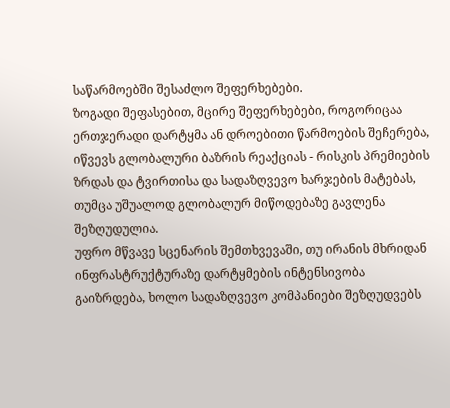საწარმოებში შესაძლო შეფერხებები.
ზოგადი შეფასებით, მცირე შეფერხებები, როგორიცაა ერთჯერადი დარტყმა ან დროებითი წარმოების შეჩერება, იწვევს გლობალური ბაზრის რეაქციას - რისკის პრემიების ზრდას და ტვირთისა და სადაზღვევო ხარჯების მატებას, თუმცა უშუალოდ გლობალურ მიწოდებაზე გავლენა შეზღუდულია.
უფრო მწვავე სცენარის შემთხვევაში, თუ ირანის მხრიდან ინფრასტრუქტურაზე დარტყმების ინტენსივობა გაიზრდება, ხოლო სადაზღვევო კომპანიები შეზღუდვებს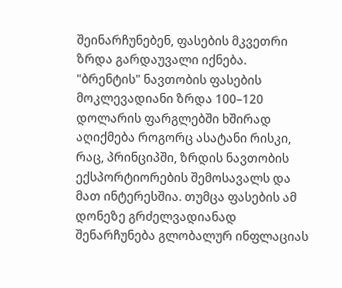შეინარჩუნებენ, ფასების მკვეთრი ზრდა გარდაუვალი იქნება.
"ბრენტის" ნავთობის ფასების მოკლევადიანი ზრდა 100–120 დოლარის ფარგლებში ხშირად აღიქმება როგორც ასატანი რისკი, რაც, პრინციპში, ზრდის ნავთობის ექსპორტიორების შემოსავალს და მათ ინტერესშია. თუმცა ფასების ამ დონეზე გრძელვადიანად შენარჩუნება გლობალურ ინფლაციას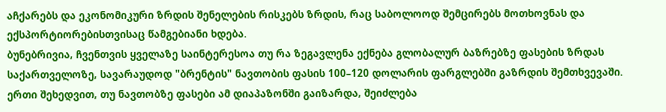აჩქარებს და ეკონომიკური ზრდის შენელების რისკებს ზრდის, რაც საბოლოოდ შემცირებს მოთხოვნას და ექსპორტიორებისთვისაც წამგებიანი ხდება.
ბუნებრივია, ჩვენთვის ყველაზე საინტერესოა თუ რა ზეგავლენა ექნება გლობალურ ბაზრებზე ფასების ზრდას საქართველოზე, სავარაუდოდ "ბრენტის" ნავთობის ფასის 100–120 დოლარის ფარგლებში გაზრდის შემთხვევაში.
ერთი შეხედვით, თუ ნავთობზე ფასები ამ დიაპაზონში გაიზარდა, შეიძლება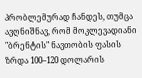პრობლემურად ჩანდეს, თუმცა ავღნიშნავ, რომ მოკლევადიანი "ბრენტის" ნავთობის ფასის ზრდა 100–120 დოლარის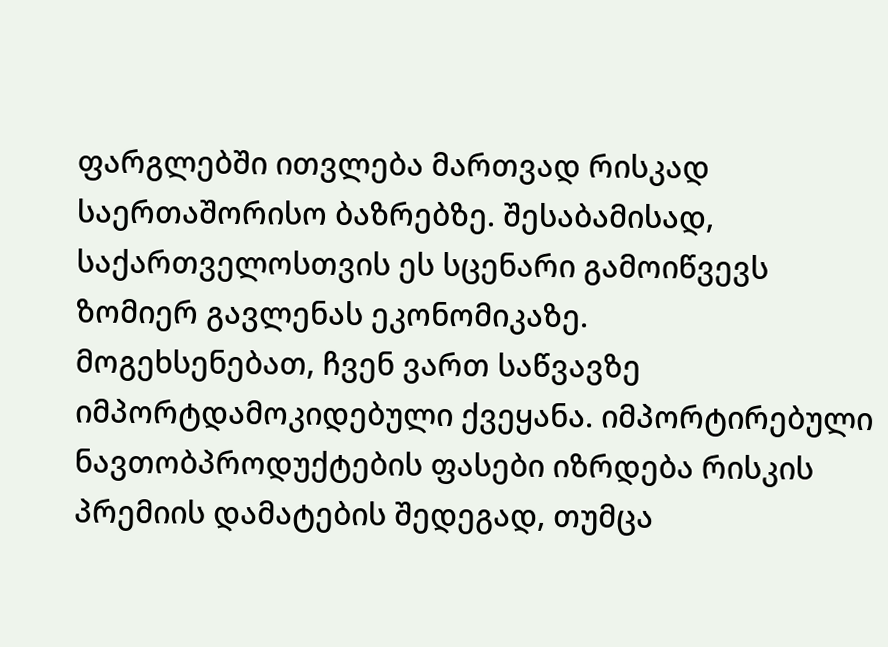ფარგლებში ითვლება მართვად რისკად საერთაშორისო ბაზრებზე. შესაბამისად, საქართველოსთვის ეს სცენარი გამოიწვევს ზომიერ გავლენას ეკონომიკაზე.
მოგეხსენებათ, ჩვენ ვართ საწვავზე იმპორტდამოკიდებული ქვეყანა. იმპორტირებული ნავთობპროდუქტების ფასები იზრდება რისკის პრემიის დამატების შედეგად, თუმცა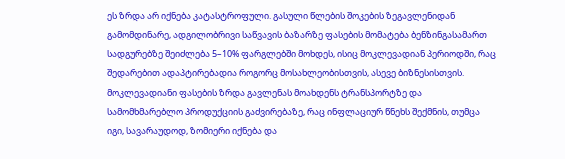ეს ზრდა არ იქნება კატასტროფული. გასული წლების შოკების ზეგავლენიდან გამომდინარე, ადგილობრივი საწვავის ბაზარზე ფასების მომატება ბენზინგასამართ სადგურებზე შეიძლება 5–10% ფარგლებში მოხდეს, ისიც მოკლევადიან პერიოდში, რაც შედარებით ადაპტირებადია როგორც მოსახლეობისთვის, ასევე ბიზნესისთვის.
მოკლევადიანი ფასების ზრდა გავლენას მოახდენს ტრანსპორტზე და სამომხმარებლო პროდუქციის გაძვირებაზე, რაც ინფლაციურ წნეხს შექმნის, თუმცა იგი, სავარაუდოდ, ზომიერი იქნება და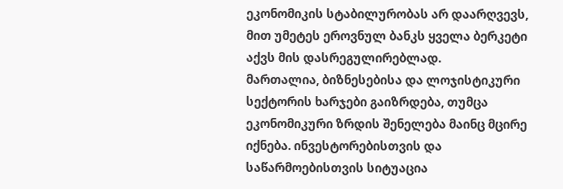ეკონომიკის სტაბილურობას არ დაარღვევს, მით უმეტეს ეროვნულ ბანკს ყველა ბერკეტი აქვს მის დასრეგულირებლად.
მართალია, ბიზნესებისა და ლოჯისტიკური სექტორის ხარჯები გაიზრდება, თუმცა ეკონომიკური ზრდის შენელება მაინც მცირე იქნება. ინვესტორებისთვის და საწარმოებისთვის სიტუაცია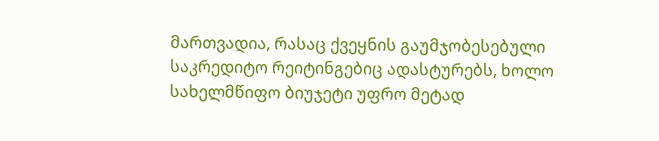მართვადია, რასაც ქვეყნის გაუმჯობესებული საკრედიტო რეიტინგებიც ადასტურებს, ხოლო სახელმწიფო ბიუჯეტი უფრო მეტად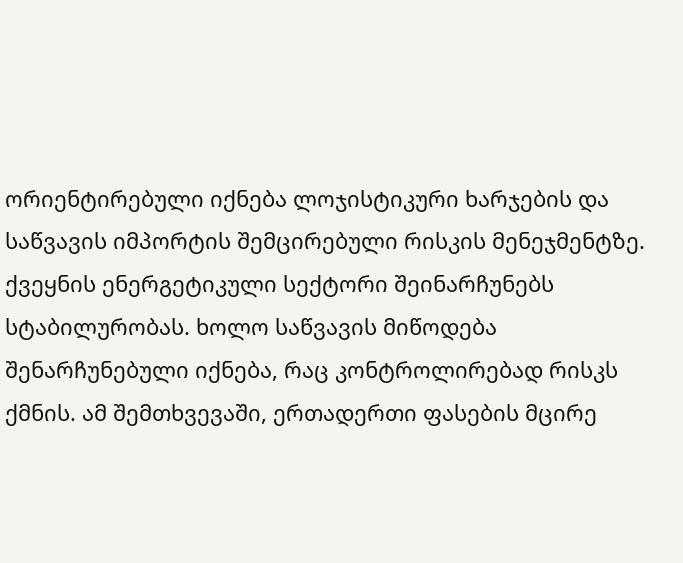ორიენტირებული იქნება ლოჯისტიკური ხარჯების და საწვავის იმპორტის შემცირებული რისკის მენეჯმენტზე.
ქვეყნის ენერგეტიკული სექტორი შეინარჩუნებს სტაბილურობას. ხოლო საწვავის მიწოდება შენარჩუნებული იქნება, რაც კონტროლირებად რისკს ქმნის. ამ შემთხვევაში, ერთადერთი ფასების მცირე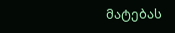მატებას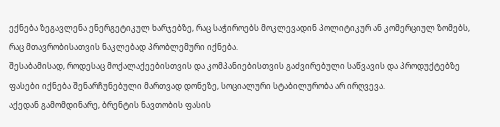ექნება ზეგავლენა ენერგეტიკულ ხარჯებზე, რაც საჭიროებს მოკლევადინ პოლიტიკურ ან კომერციულ ზომებს, რაც მთავრობისათვის ნაკლებად პრობლემური იქნება.
შესაბამისად, როდესაც მოქალაქეებისთვის და კომპანიებისთვის გაძვირებული საწვავის და პროდუქტებზე ფასები იქნება შენარჩუნებული მართვად დონეზე, სოციალური სტაბილურობა არ ირღვევა.
აქედან გამომდინარე, ბრენტის ნავთობის ფასის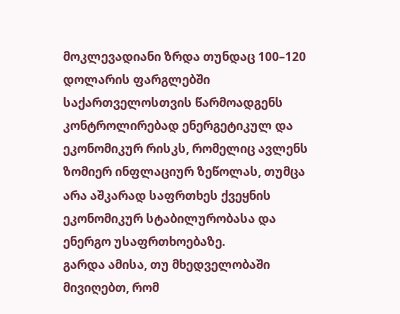მოკლევადიანი ზრდა თუნდაც 100–120 დოლარის ფარგლებში საქართველოსთვის წარმოადგენს კონტროლირებად ენერგეტიკულ და ეკონომიკურ რისკს, რომელიც ავლენს ზომიერ ინფლაციურ ზეწოლას, თუმცა არა აშკარად საფრთხეს ქვეყნის ეკონომიკურ სტაბილურობასა და ენერგო უსაფრთხოებაზე.
გარდა ამისა, თუ მხედველობაში მივიღებთ, რომ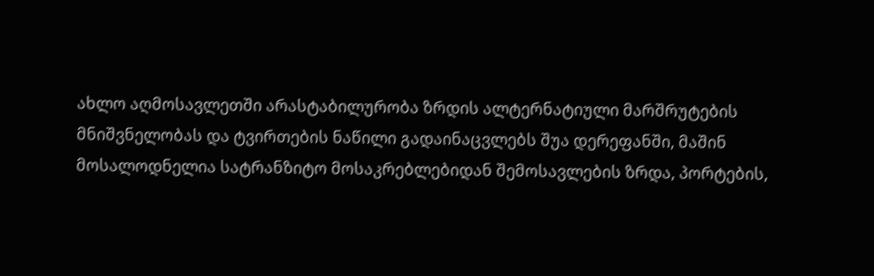ახლო აღმოსავლეთში არასტაბილურობა ზრდის ალტერნატიული მარშრუტების მნიშვნელობას და ტვირთების ნაწილი გადაინაცვლებს შუა დერეფანში, მაშინ მოსალოდნელია სატრანზიტო მოსაკრებლებიდან შემოსავლების ზრდა, პორტების,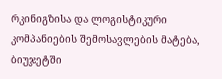რკინიგზისა და ლოგისტიკური კომპანიების შემოსავლების მატება, ბიუჯეტში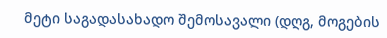მეტი საგადასახადო შემოსავალი (დღგ, მოგების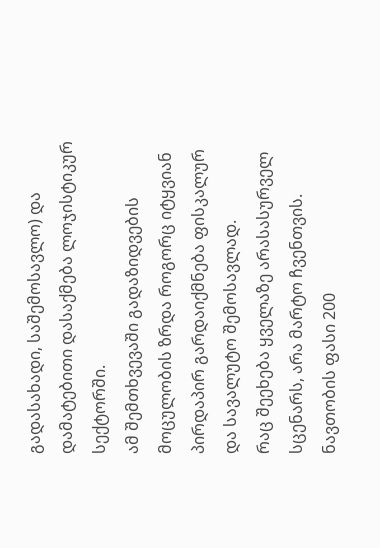გადასახადი, საშემოსავლო) და დამატებითი დასაქმება ლოჯისტიკურ სექტორში.
ამ შემთხვევაში გადაზიდვების მოცულობის ზრდა როგორც იტყვიან პირდაპირ გარდაიქმნება ფისკალურ და სავალუტო შემოსავლად.
რაც შეეხება ყველაზე არასასურველ სცენარს, არა მარტო ჩვენთვის. ნავთობის ფასი 200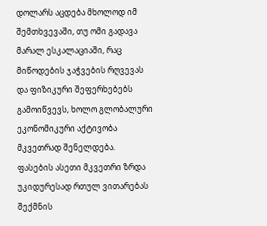დოლარს აცდება მხოლოდ იმ შემთხვევაში, თუ ომი გადავა მარალ ესკალაციაში, რაც მიწოდების ჯაჭვების რღვევას და ფიზიკური შეფერხებებს გამოიწვევს, ხოლო გლობალური ეკონომიკური აქტივობა მკვეთრად შენელდება.
ფასების ასეთი მკვეთრი ზრდა უკიდურესად რთულ ვითარებას შექმნის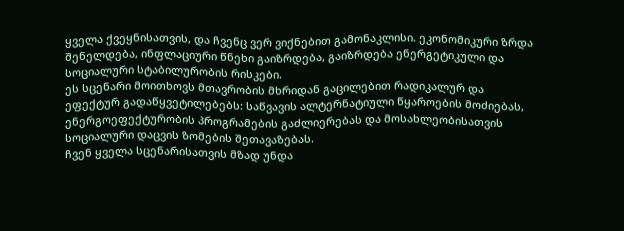ყველა ქვეყნისათვის, და ჩვენც ვერ ვიქნებით გამონაკლისი. ეკონომიკური ზრდა შენელდება, ინფლაციური წნეხი გაიზრდება, გაიზრდება ენერგეტიკული და სოციალური სტაბილურობის რისკები.
ეს სცენარი მოითხოვს მთავრობის მხრიდან გაცილებით რადიკალურ და ეფექტურ გადაწყვეტილებებს: საწვავის ალტერნატიული წყაროების მოძიებას, ენერგოეფექტურობის პროგრამების გაძლიერებას და მოსახლეობისათვის სოციალური დაცვის ზომების შეთავაზებას.
ჩვენ ყველა სცენარისათვის მზად უნდა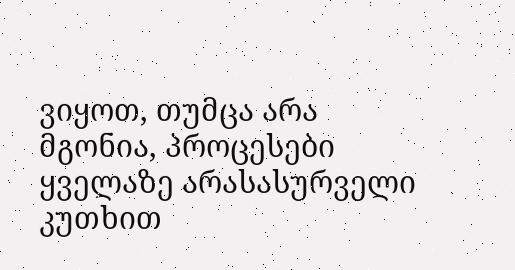ვიყოთ, თუმცა არა მგონია, პროცესები ყველაზე არასასურველი კუთხით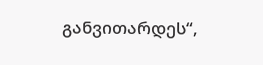განვითარდეს“,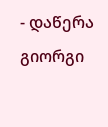- დაწერა გიორგი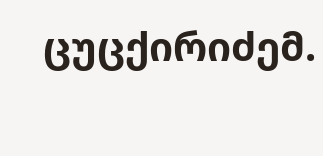ცუცქირიძემ.